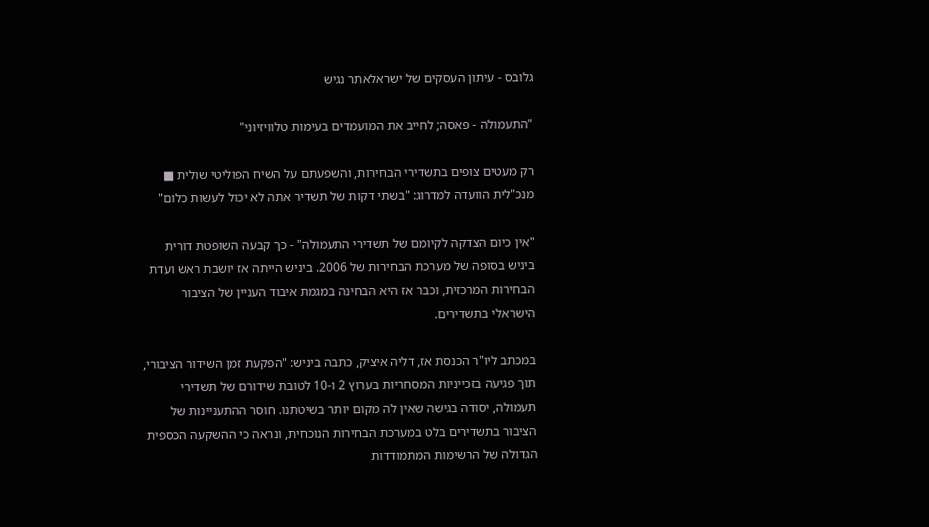גלובס - עיתון העסקים של ישראלאתר נגיש

"התעמולה - פאסה; לחייב את המועמדים בעימות טלוויזיוני"

רק מעטים צופים בתשדירי הבחירות, והשפעתם על השיח הפוליטי שולית ■ מנכ"לית הוועדה למדרוג: "בשתי דקות של תשדיר אתה לא יכול לעשות כלום"

"אין כיום הצדקה לקיומם של תשדירי התעמולה" - כך קבעה השופטת דורית ביניש בסופה של מערכת הבחירות של 2006. ביניש הייתה אז יושבת ראש ועדת הבחירות המרכזית, וכבר אז היא הבחינה במגמת איבוד העניין של הציבור הישראלי בתשדירים.

במכתב ליו"ר הכנסת אז, דליה איציק, כתבה ביניש: "הפקעת זמן השידור הציבורי, תוך פגיעה בזכייניות המסחריות בערוץ 2 ו-10 לטובת שידורם של תשדירי תעמולה, יסודה בגישה שאין לה מקום יותר בשיטתנו. חוסר ההתעניינות של הציבור בתשדירים בלט במערכת הבחירות הנוכחית, ונראה כי ההשקעה הכספית הגדולה של הרשימות המתמודדות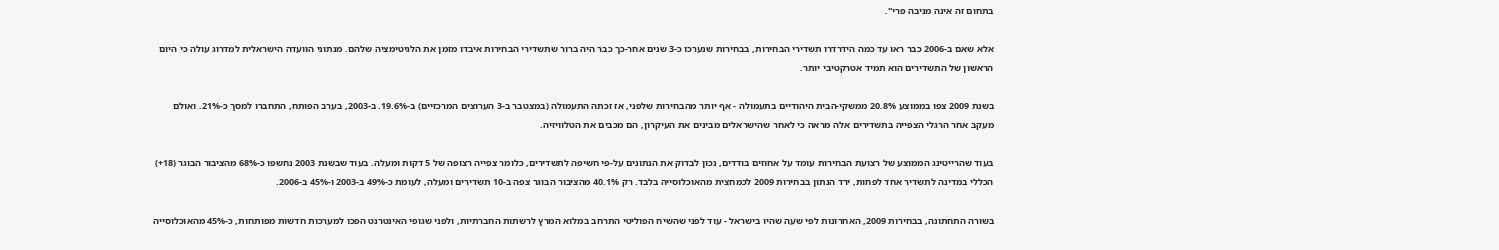בתחום זה אינה מניבה פרי".

אלא שאם ב-2006 כבר ראו עד כמה הידרדרו תשדירי הבחירות, בבחירות שנערכו כ-3 שנים אחר-כך כבר היה ברור שתשדירי הבחירות איבדו מזמן את הלגיטימציה שלהם. מנתוני הוועדה הישראלית למדרוג עולה כי היום הראשון של התשדירים הוא תמיד אטרקטיבי יותר.

בשנת 2009 צפו בממוצע 20.8% ממשקי-הבית היהודיים בתעמולה - אף יותר מהבחירות שלפני, אז זכתה התעמולה (במצטבר ב-3 הערוצים המרכזיים) ב-19.6%. ב-2003, בערב הפותח, התחברו למסך כ-21%. ואולם מעקב אחר הרגלי הצפייה בתשדירים אלה מראה כי לאחר שהישראלים מבינים את העיקרון, הם מכבים את הטלוויזיה.

בעוד שהרייטינג הממוצע של רצועת הבחירות עומד על אחוזים בודדים, נכון לבדוק את הנתונים על-פי חשיפה לתשדירים, כלומר צפייה רצופה של 5 דקות ומעלה. בעוד שבשנת 2003 נחשפו כ-68% מהציבור הבוגר (18+) הכללי במדינה לתשדיר אחד לפחות, ירד הנתון בבחירות 2009 לכמחצית מהאוכלוסייה בלבד. רק 40.1% מהציבור הבוגר צפה ב-10 תשדירים ומעלה, לעומת כ-49% ב-2003 ו-45% ב-2006.

בשורה התחתונה, בבחירות 2009, האחרונות לפי שעה שהיו בישראל - עוד לפני שהשיח הפוליטי התרחב במלוא המרץ לרשתות החברתיות, ולפני שגופי האינטרנט הפכו למערכות חדשות מפותחות, כ-45% מהאוכלוסייה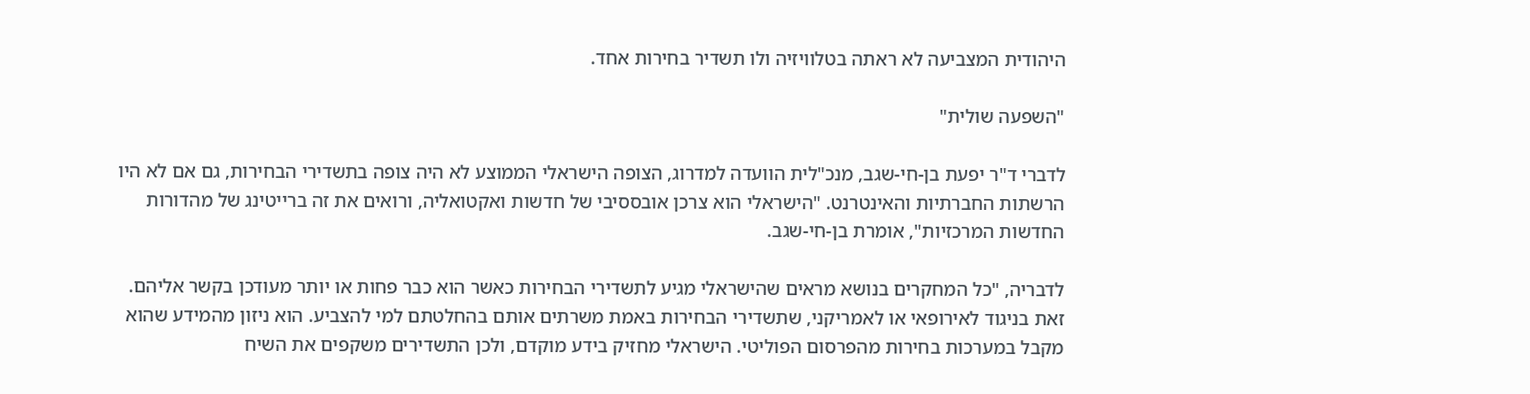היהודית המצביעה לא ראתה בטלוויזיה ולו תשדיר בחירות אחד.

"השפעה שולית"

לדברי ד"ר יפעת בן-חי-שגב, מנכ"לית הוועדה למדרוג, הצופה הישראלי הממוצע לא היה צופה בתשדירי הבחירות, גם אם לא היו הרשתות החברתיות והאינטרנט. "הישראלי הוא צרכן אובססיבי של חדשות ואקטואליה, ורואים את זה ברייטינג של מהדורות החדשות המרכזיות", אומרת בן-חי-שגב.

לדבריה, "כל המחקרים בנושא מראים שהישראלי מגיע לתשדירי הבחירות כאשר הוא כבר פחות או יותר מעודכן בקשר אליהם. זאת בניגוד לאירופאי או לאמריקני, שתשדירי הבחירות באמת משרתים אותם בהחלטתם למי להצביע. הוא ניזון מהמידע שהוא מקבל במערכות בחירות מהפרסום הפוליטי. הישראלי מחזיק בידע מוקדם, ולכן התשדירים משקפים את השיח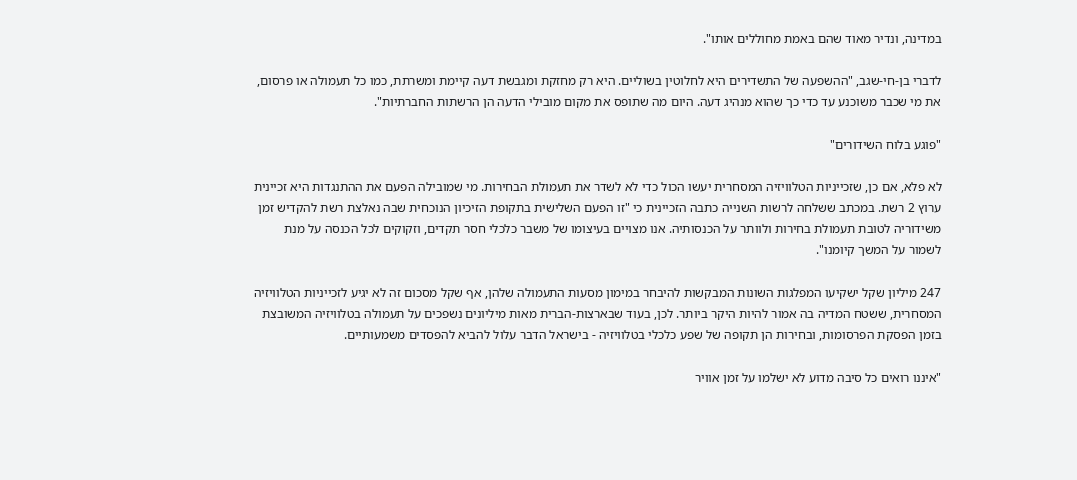במדינה, ונדיר מאוד שהם באמת מחוללים אותו".

לדברי בן-חי-שגב, "ההשפעה של התשדירים היא לחלוטין בשוליים. היא רק מחזקת ומגבשת דעה קיימת ומשרתת, כמו כל תעמולה או פרסום, את מי שכבר משוכנע עד כדי כך שהוא מנהיג דעה. היום מה שתופס את מקום מובילי הדעה הן הרשתות החברתיות".

"פוגע בלוח השידורים"

לא פלא, אם כן, שזכייניות הטלוויזיה המסחרית יעשו הכול כדי לא לשדר את תעמולת הבחירות. מי שמובילה הפעם את ההתנגדות היא זכיינית ערוץ 2 רשת. במכתב ששלחה לרשות השנייה כתבה הזכיינית כי "זו הפעם השלישית בתקופת הזיכיון הנוכחית שבה נאלצת רשת להקדיש זמן משידוריה לטובת תעמולת בחירות ולוותר על הכנסותיה. אנו מצויים בעיצומו של משבר כלכלי חסר תקדים, וזקוקים לכל הכנסה על מנת לשמור על המשך קיומנו".

247 מיליון שקל ישקיעו המפלגות השונות המבקשות להיבחר במימון מסעות התעמולה שלהן, אף שקל מסכום זה לא יגיע לזכייניות הטלוויזיה המסחרית, ששטח המדיה בה אמור להיות היקר ביותר. לכן, בעוד שבארצות-הברית מאות מיליונים נשפכים על תעמולה בטלוויזיה המשובצת בזמן הפסקת הפרסומות, ובחירות הן תקופה של שפע כלכלי בטלוויזיה - בישראל הדבר עלול להביא להפסדים משמעותיים.

"איננו רואים כל סיבה מדוע לא ישלמו על זמן אוויר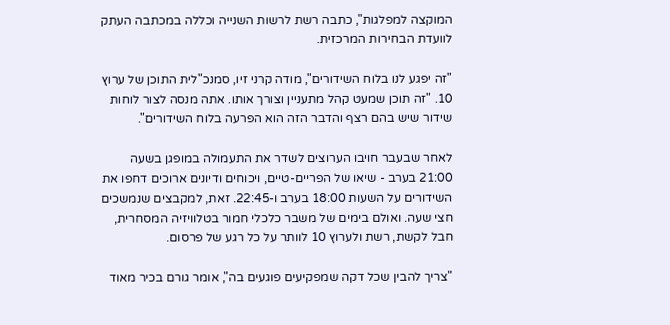המוקצה למפלגות", כתבה רשת לרשות השנייה וכללה במכתבה העתק לוועדת הבחירות המרכזית.

"זה יפגע לנו בלוח השידורים", מודה קרני זיו, סמנכ"לית התוכן של ערוץ 10. "זה תוכן שמעט קהל מתעניין וצורך אותו. אתה מנסה לצור לוחות שידור שיש בהם רצף והדבר הזה הוא הפרעה בלוח השידורים".

לאחר שבעבר חויבו הערוצים לשדר את התעמולה במופגן בשעה 21:00 בערב - שיאו של הפריים-טיים, ויכוחים ודיונים ארוכים דחפו את השידורים על השעות 18:00 בערב ו-22:45. זאת, למקבצים שנמשכים חצי שעה. ואולם בימים של משבר כלכלי חמור בטלוויזיה המסחרית, חבל לקשת, רשת ולערוץ 10 לוותר על כל רגע של פרסום.

"צריך להבין שכל דקה שמפקיעים פוגעים בה", אומר גורם בכיר מאוד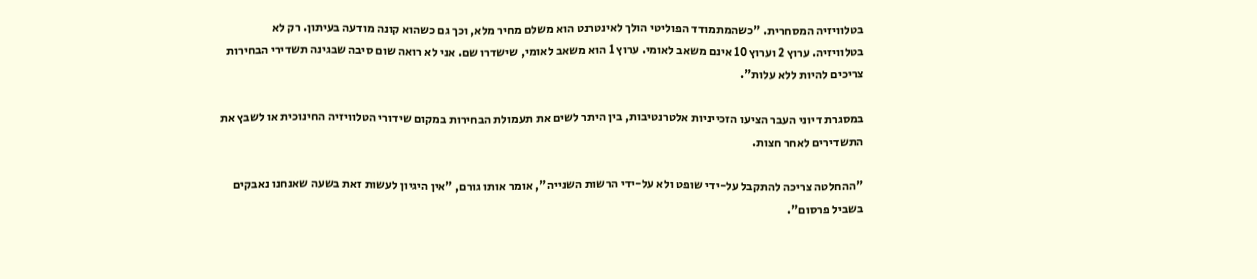בטלוויזיה המסחרית. "כשהמתמודד הפוליטי הולך לאינטרנט הוא משלם מחיר מלא, וכך גם כשהוא קונה מודעה בעיתון. רק לא בטלוויזיה. ערוץ 2 וערוץ 10 אינם משאב לאומי. ערוץ 1 הוא משאב לאומי, שישדרו שם. אני לא רואה שום סיבה שבגינה תשדירי הבחירות צריכים להיות ללא עלות".

במסגרת דיוני העבר הציעו הזכייניות אלטרנטיבות, בין היתר לשים את תעמולת הבחירות במקום שידורי הטלוויזיה החינוכית או לשבץ את התשדירים לאחר חצות.

"ההחלטה צריכה להתקבל על-ידי שופט ולא על-ידי הרשות השנייה", אומר אותו גורם, "אין היגיון לעשות זאת בשעה שאנחנו נאבקים בשביל פרסום".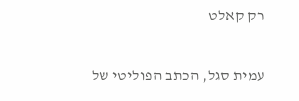רק קאלט

עמית סגל, הכתב הפוליטי של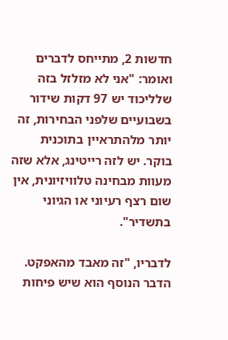חדשות 2, מתייחס לדברים ואומר: "אני לא מזלזל בזה שלליכוד יש 97 דקות שידור בשבועיים שלפני הבחירות, זה יותר מלהתראיין בתוכנית בוקר. יש לזה רייטינג, אלא שזה מעוות מבחינה טלוויזיונית, אין שום רצף רעיוני או הגיוני בתשדיר".

לדבריו, "זה מאבד מהאפקט. הדבר הנוסף הוא שיש פיחות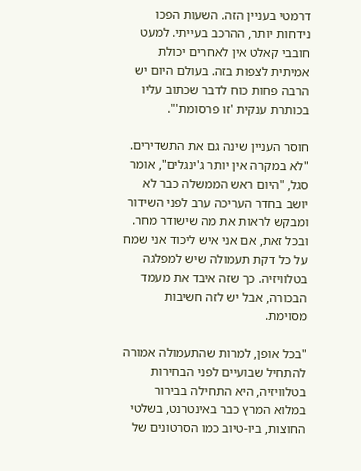דרמטי בעניין הזה. השעות הפכו נידחות יותר, ההרכב בעייתי. למעט חובבי קאלט אין לאחרים יכולת אמיתית לצפות בזה. בעולם היום יש הרבה פחות כוח לדבר שכתוב עליו בכותרת ענקית 'זו פרסומת'".

חוסר העניין שינה גם את התשדירים. "לא במקרה אין יותר ג'ינגלים", אומר סגל, "היום ראש הממשלה כבר לא יושב בחדר העריכה ערב לפני השידור ומבקש לראות את מה שישודר מחר. ובכל זאת, אם אני איש ליכוד אני שמח על כל דקת תעמולה שיש למפלגה בטלוויזיה. כך שזה איבד את מעמד הבכורה, אבל יש לזה חשיבות מסוימת.

"בכל אופן, למרות שהתעמולה אמורה להתחיל שבועיים לפני הבחירות בטלוויזיה, היא התחילה בבירור במלוא המרץ כבר באינטרנט, בשלטי החוצות, ביו-טיוב כמו הסרטונים של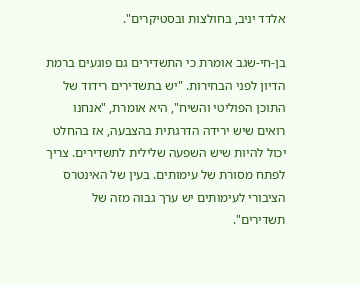אלדד יניב, בחולצות ובסטיקרים".

בן-חי-שגב אומרת כי התשדירים גם פוגעים ברמת הדיון לפני הבחירות. "יש בתשדירים רידוד של התוכן הפוליטי והשיח", היא אומרת, "אנחנו רואים שיש ירידה הדרגתית בהצבעה, אז בהחלט יכול להיות שיש השפעה שלילית לתשדירים. צריך לפתח מסורת של עימותים. בעין של האינטרס הציבורי לעימותים יש ערך גבוה מזה של תשדירים".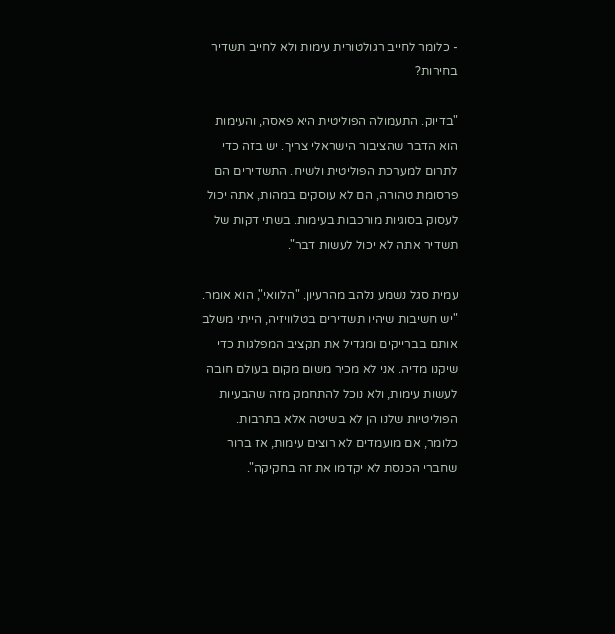- כלומר לחייב רגולטורית עימות ולא לחייב תשדיר בחירות?

"בדיוק. התעמולה הפוליטית היא פאסה, והעימות הוא הדבר שהציבור הישראלי צריך. יש בזה כדי לתרום למערכת הפוליטית ולשיח. התשדירים הם פרסומת טהורה, הם לא עוסקים במהות, אתה יכול לעסוק בסוגיות מורכבות בעימות. בשתי דקות של תשדיר אתה לא יכול לעשות דבר".

עמית סגל נשמע נלהב מהרעיון. "הלוואי", הוא אומר. "יש חשיבות שיהיו תשדירים בטלוויזיה, הייתי משלב אותם בברייקים ומגדיל את תקציב המפלגות כדי שיקנו מדיה. אני לא מכיר משום מקום בעולם חובה לעשות עימות, ולא נוכל להתחמק מזה שהבעיות הפוליטיות שלנו הן לא בשיטה אלא בתרבות. כלומר, אם מועמדים לא רוצים עימות, אז ברור שחברי הכנסת לא יקדמו את זה בחקיקה".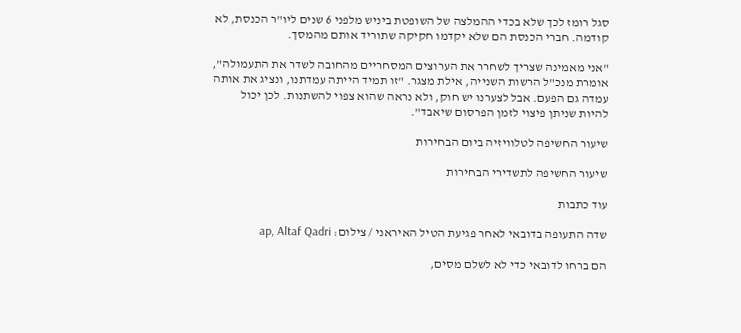סגל רומז לכך שלא בכדי ההמלצה של השופטת ביניש מלפני 6 שנים ליו"ר הכנסת, לא קודמה. חברי הכנסת הם שלא יקדמו חקיקה שתוריד אותם מהמסך.

"אני מאמינה שצריך לשחרר את הערוצים המסחריים מהחובה לשדר את התעמולה", אומרת מנכ"ל הרשות השנייה, אילת מצגר. "זו תמיד הייתה עמדתנו, ונציג את אותה עמדה גם הפעם. אבל לצערנו יש חוק, ולא נראה שהוא צפוי להשתנות. לכן יכול להיות שניתן פיצוי לזמן הפרסום שיאבד".

שיעור החשיפה לטלוויזיה ביום הבחירות

שיעור החשיפה לתשדירי הבחירות

עוד כתבות

שדה התעופה בדובאי לאחר פגיעת הטיל האיראני / צילום: ap, Altaf Qadri

הם ברחו לדובאי כדי לא לשלם מסים,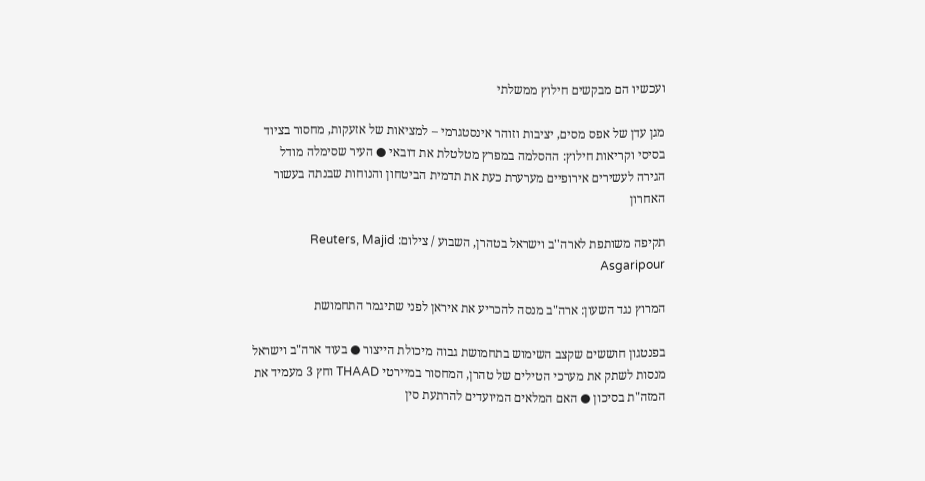ועכשיו הם מבקשים חילוץ ממשלתי

מגן עדן של אפס מסים, יציבות וזוהר אינסטגרמי – למציאות של אזעקות, מחסור בציוד בסיסי וקריאות חילוץ: ההסלמה במפרץ מטלטלת את דובאי ● העיר שסימלה מודל הגירה לעשירים אירופיים מערערת כעת את תדמית הביטחון והנוחות שבנתה בעשור האחרון

תקיפה משותפת לארה''ב וישראל בטהרן, השבוע / צילום: Reuters, Majid Asgaripour

המרוץ נגד השעון: ארה"ב מנסה להכריע את איראן לפני שתיגמר התחמושת

בפנטגון חוששים שקצב השימוש בתחמושת גבוה מיכולת הייצור ● בעוד ארה"ב וישראל מנסות לשתק את מערכי הטילים של טהרן, המחסור במיירטי THAAD וחץ 3 מעמיד את המזה"ת בסיכון ● האם המלאים המיועדים להרתעת סין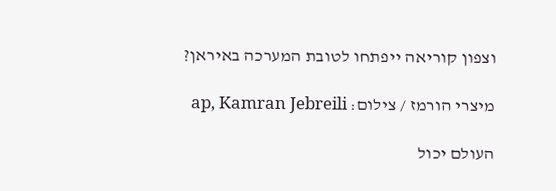וצפון קוריאה ייפתחו לטובת המערכה באיראן?

מיצרי הורמז / צילום: ap, Kamran Jebreili

העולם יכול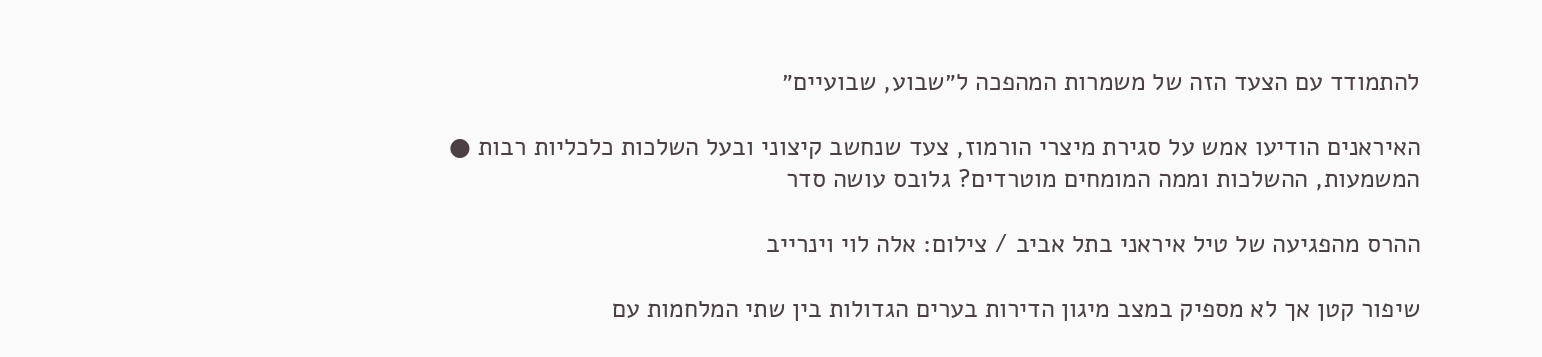להתמודד עם הצעד הזה של משמרות המהפכה ל״שבוע, שבועיים״

האיראנים הודיעו אמש על סגירת מיצרי הורמוז, צעד שנחשב קיצוני ובעל השלכות כלכליות רבות ● המשמעות, ההשלכות וממה המומחים מוטרדים? גלובס עושה סדר

ההרס מהפגיעה של טיל איראני בתל אביב / צילום: אלה לוי וינרייב

שיפור קטן אך לא מספיק במצב מיגון הדירות בערים הגדולות בין שתי המלחמות עם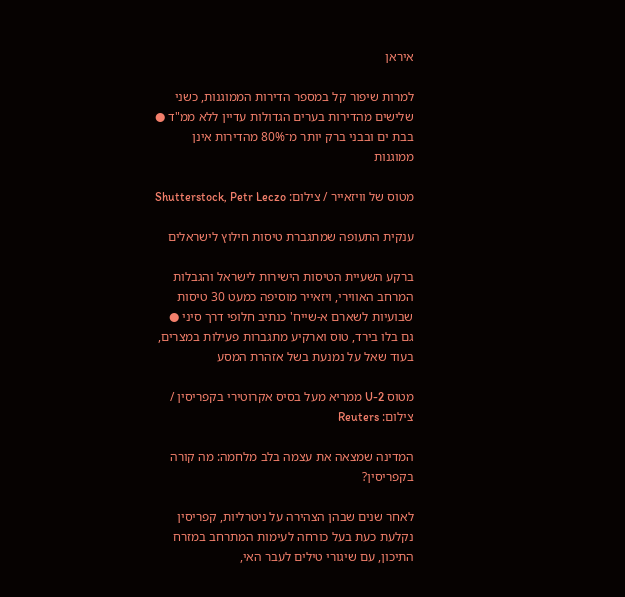איראן

למרות שיפור קל במספר הדירות הממוגנות, כשני שלישים מהדירות בערים הגדולות עדיין ללא ממ"ד ● בבת ים ובבני ברק יותר מ־80% מהדירות אינן ממוגנות

מטוס של וויזאייר / צילום: Shutterstock, Petr Leczo

ענקית התעופה שמתגברת טיסות חילוץ לישראלים

ברקע השעיית הטיסות הישירות לישראל והגבלות המרחב האווירי, ויזאייר מוסיפה כמעט 30 טיסות שבועיות לשארם א-שייח' כנתיב חלופי דרך סיני ● גם בלו בירד, טוס וארקיע מתגברות פעילות במצרים, בעוד שאל על נמנעת בשל אזהרת המסע

מטוס U-2 ממריא מעל בסיס אקרוטירי בקפריסין / צילום: Reuters

המדינה שמצאה את עצמה בלב מלחמה: מה קורה בקפריסין?

לאחר שנים שבהן הצהירה על ניטרליות, קפריסין נקלעת כעת בעל כורחה לעימות המתרחב במזרח התיכון, עם שיגורי טילים לעבר האי,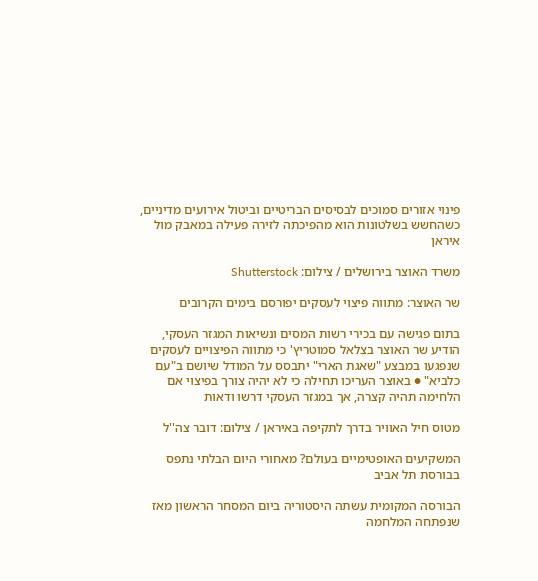פינוי אזורים סמוכים לבסיסים הבריטיים וביטול אירועים מדיניים, כשהחשש בשלטונות הוא מהפיכתה לזירה פעילה במאבק מול איראן

משרד האוצר בירושלים / צילום: Shutterstock

שר האוצר: מתווה פיצוי לעסקים יפורסם בימים הקרובים

בתום פגישה עם בכירי רשות המסים ונשיאות המגזר העסקי, הודיע שר האוצר בצלאל סמוטריץ' כי מתווה הפיצויים לעסקים שנפגעו במבצע "שאגת הארי" יתבסס על המודל שיושם ב"עם כלביא" ● באוצר העריכו תחילה כי לא יהיה צורך בפיצוי אם הלחימה תהיה קצרה, אך במגזר העסקי דרשו ודאות

מטוס חיל האוויר בדרך לתקיפה באיראן / צילום: דובר צה''ל

המשקיעים האופטימיים בעולם? מאחורי היום הבלתי נתפס בבורסת תל אביב

הבורסה המקומית עשתה היסטוריה ביום המסחר הראשון מאז שנפתחה המלחמה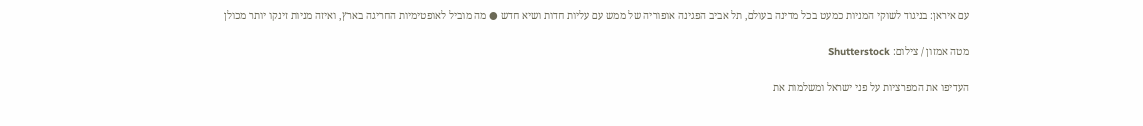עם איראן: בניגוד לשוקי המניות כמעט בכל מדינה בעולם, תל אביב הפגינה אופוריה של ממש עם עליות חדות ושיא חדש ● מה מוביל לאופטימיות החריגה בארץ, ואיזה מניות זינקו יותר מכולן

מטה אמזון / צילום: Shutterstock

העדיפו את המפרציות על פני ישראל ומשלמות את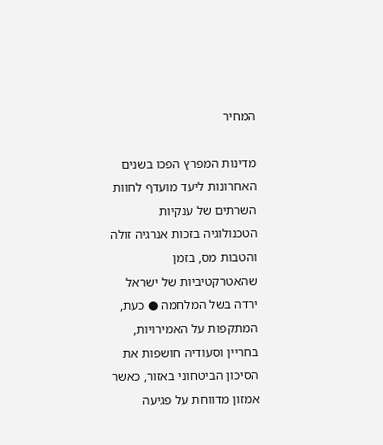המחיר

מדינות המפרץ הפכו בשנים האחרונות ליעד מועדף לחוות השרתים של ענקיות הטכנולוגיה בזכות אנרגיה זולה והטבות מס, בזמן שהאטרקטיביות של ישראל ירדה בשל המלחמה ● כעת, המתקפות על האמירויות, בחריין וסעודיה חושפות את הסיכון הביטחוני באזור, כאשר אמזון מדווחת על פגיעה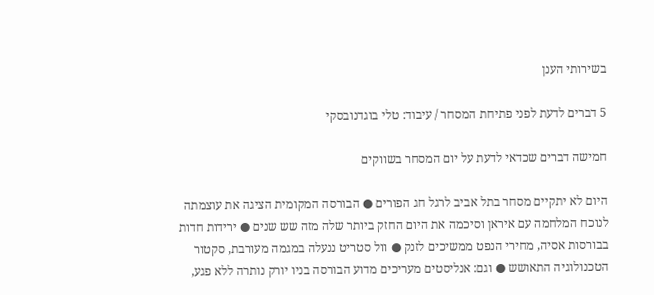בשירותי הענן

5 דברים לדעת לפני פתיחת המסחר / עיבוד: טלי בוגדנובסקי

חמישה דברים שכדאי לדעת על יום המסחר בשווקים

היום לא יתקיים מסחר בתל אביב לרגל חג הפורים ● הבורסה המקומית הציגה את עוצמתה לנוכח המלחמה עם איראן וסיכמה את היום החזק ביותר שלה מזה שש שנים ● ירידות חדות בבורסות אסיה, מחירי הנפט ממשיכים לזנק ● וול סטריט ננעלה במגמה מעורבת, סקטור הטכנולוגיה התאושש ● וגם: אנליסטים מעריכים מדוע הבורסה בניו יורק נותרה ללא פגע,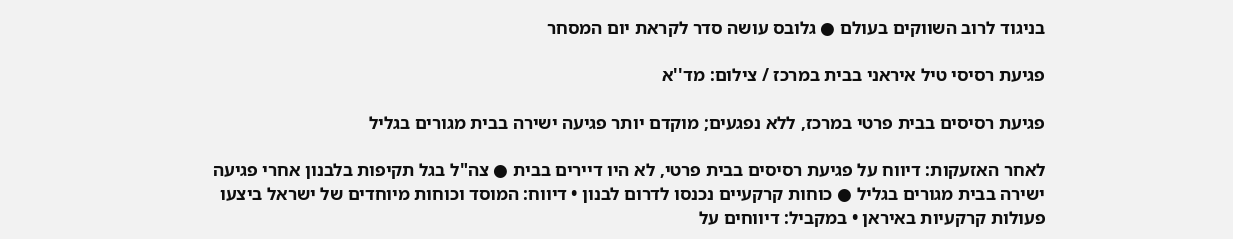בניגוד לרוב השווקים בעולם ● גלובס עושה סדר לקראת יום המסחר

פגיעת רסיסי טיל איראני בבית במרכז / צילום: מד''א

פגיעת רסיסים בבית פרטי במרכז, ללא נפגעים; מוקדם יותר פגיעה ישירה בבית מגורים בגליל

לאחר האזעקות: דיווח על פגיעת רסיסים בבית פרטי, לא היו דיירים בבית ● צה"ל בגל תקיפות בלבנון אחרי פגיעה ישירה בבית מגורים בגליל ● כוחות קרקעיים נכנסו לדרום לבנון • דיווח: המוסד וכוחות מיוחדים של ישראל ביצעו פעולות קרקעיות באיראן • במקביל: דיווחים על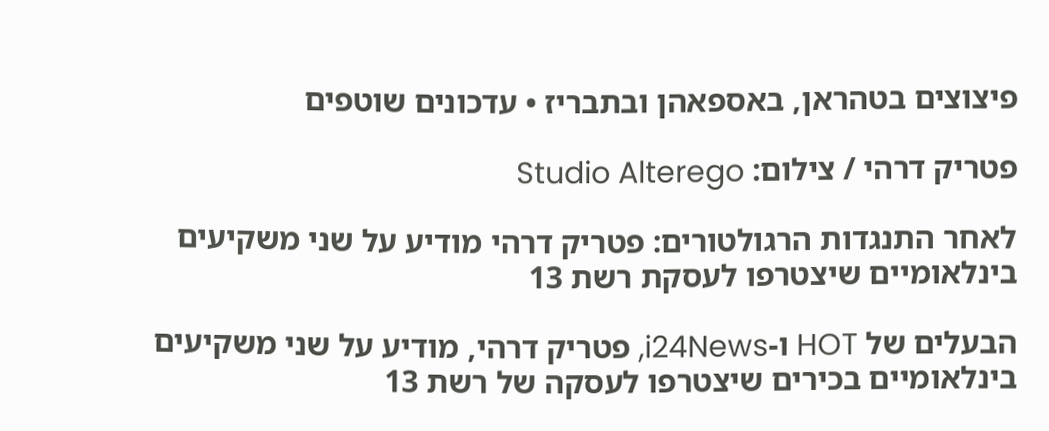פיצוצים בטהראן, באספאהן ובתבריז • עדכונים שוטפים

פטריק דרהי / צילום: Studio Alterego

לאחר התנגדות הרגולטורים: פטריק דרהי מודיע על שני משקיעים בינלאומיים שיצטרפו לעסקת רשת 13

הבעלים של HOT ו-i24News, פטריק דרהי, מודיע על שני משקיעים בינלאומיים בכירים שיצטרפו לעסקה של רשת 13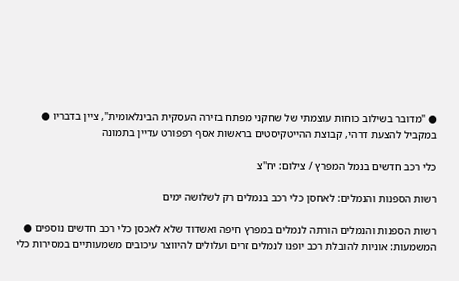● "מדובר בשילוב כוחות עוצמתי של שחקני מפתח בזירה העסקית הבינלאומית", ציין בדבריו ● במקביל להצעת דרהי, קבוצת ההייטקיסטים בראשות אסף רפפורט עדיין בתמונה

כלי רכב חדשים בנמל המפרץ / צילום: יח''צ

רשות הספנות והנמלים: לאחסן כלי רכב בנמלים רק לשלושה ימים

רשות הספנות והנמלים הורתה לנמלים במפרץ חיפה ואשדוד שלא לאכסן כלי רכב חדשים נוספים ● המשמעות: אוניות להובלת רכב יופנו לנמלים זרים ועלולים להיווצר עיכובים משמעותיים במסירות כלי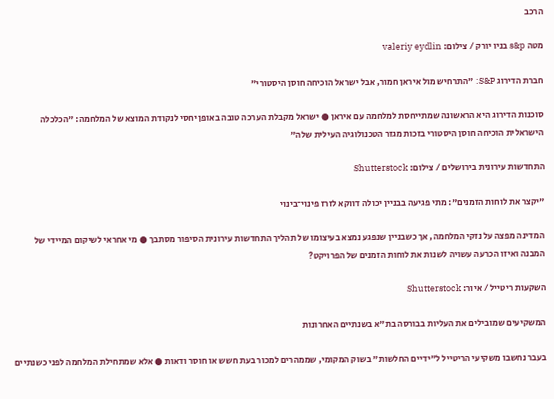הרכב

מטה s&p בניו יורק / צילום: valeriy eydlin

חברת הדירוג S&P: "התרחיש מול איראן חמור, אבל ישראל הוכיחה חוסן היסטורי"

סוכנות הדירוג היא הראשונה שמתייחסת למלחמה עם איראן ● ישראל מקבלת הערכה טובה באופן יחסי לנקודת המוצא של המלחמה: "הכלכלה הישראלית הוכיחה חוסן היסטורי בזכות מגזר הטכנולוגיה העילית שלה"

התחדשות עירונית בירושלים / צילום: Shutterstock

"יקצר את לוחות הזמנים": מתי פגיעה בבניין יכולה דווקא לזרז פינוי־בינוי

המדינה מפצה על נזקי המלחמה, אך כשבניין שנפגע נמצא בעיצומו של תהליך התחדשות עירונית הסיפור מסתבך ● מי אחראי לשיקום המיידי של המבנה ואיזו הכרעה עשויה לשנות את לוחות הזמנים של הפרויקט?

השקעות ריטייל / איור: Shutterstock

המשקיעים שמובילים את העליות בבורסה בת"א בשנתיים האחרונות

בעבר נחשבו משקיעי הריטייל ל"ידיים החלשות" בשוק המקומי, שממהרים למכור בעת חשש או חוסר ודאות ● אלא שמתחילת המלחמה לפני כשנתיים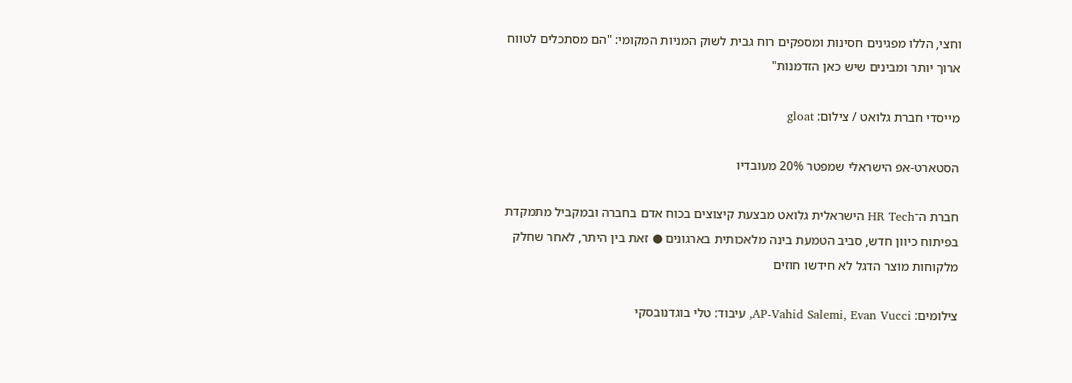וחצי, הללו מפגינים חסינות ומספקים רוח גבית לשוק המניות המקומי: "הם מסתכלים לטווח ארוך יותר ומבינים שיש כאן הזדמנות"

מייסדי חברת גלואט / צילום: gloat

הסטארט-אפ הישראלי שמפטר 20% מעובדיו

חברת ה־HR Tech הישראלית גלואט מבצעת קיצוצים בכוח אדם בחברה ובמקביל מתמקדת בפיתוח כיוון חדש, סביב הטמעת בינה מלאכותית בארגונים ● זאת בין היתר, לאחר שחלק מלקוחות מוצר הדגל לא חידשו חוזים

צילומים: AP-Vahid Salemi, Evan Vucci, עיבוד: טלי בוגדנובסקי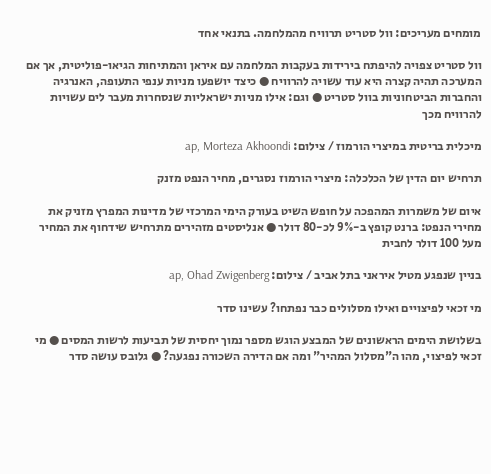מומחים מעריכים: וול סטריט תרוויח מהמלחמה. בתנאי אחד

וול סטריט צפויה להיפתח בירידות בעקבות המלחמה עם איראן והמתיחות הגיאו-פוליטית, אך אם המערכה תהיה קצרה היא עוד עשויה להרוויח ● כיצד יושפעו מניות ענפי התעופה, האנרגיה והחברות הביטחוניות בוול סטריט ● וגם: אילו מניות ישראליות שנסחרות מעבר לים עשויות להרוויח מכך

מיכלית בריטית במיצרי הורמוז / צילום: ap, Morteza Akhoondi

תרחיש יום הדין של הכלכלה: מיצרי הורמוז נסגרים, מחיר הנפט מזנק

איום של משמרות המהפכה על חופש השיט בעורק הימי המרכזי של מדינות המפרץ מזניק את מחירי הנפט: ברנט קופץ ב-9% לכ-80 דולר ● אנליסטים מזהירים מתרחיש שידחוף את המחיר מעל 100 דולר לחבית

בניין שנפגע מטיל איראני בתל אביב / צילום: ap, Ohad Zwigenberg

מי זכאי לפיצויים ואילו מסלולים כבר נפתחו? עשינו סדר

בשלושת הימים הראשונים של המבצע הוגש מספר נמוך יחסית של תביעות לרשות המסים ● מי זכאי לפיצוי, מהו ה"מסלול המהיר" ומה אם הדירה השכורה נפגעה? ● גלובס עושה סדר